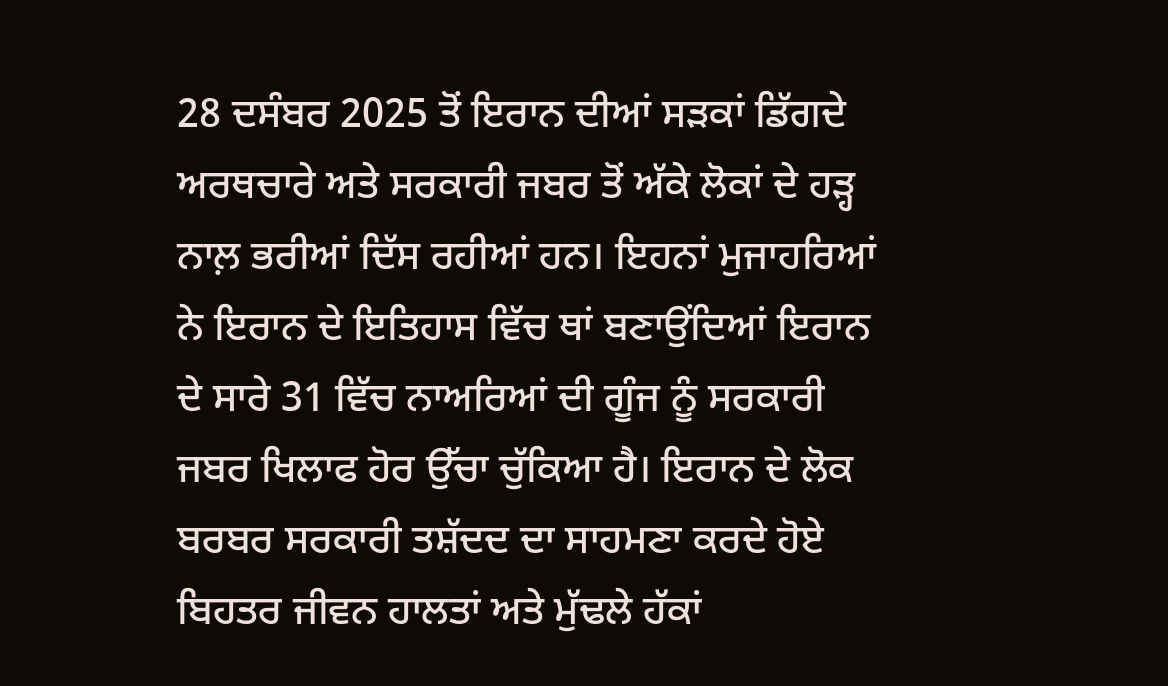28 ਦਸੰਬਰ 2025 ਤੋਂ ਇਰਾਨ ਦੀਆਂ ਸੜਕਾਂ ਡਿੱਗਦੇ ਅਰਥਚਾਰੇ ਅਤੇ ਸਰਕਾਰੀ ਜਬਰ ਤੋਂ ਅੱਕੇ ਲੋਕਾਂ ਦੇ ਹੜ੍ਹ ਨਾਲ਼ ਭਰੀਆਂ ਦਿੱਸ ਰਹੀਆਂ ਹਨ। ਇਹਨਾਂ ਮੁਜਾਹਰਿਆਂ ਨੇ ਇਰਾਨ ਦੇ ਇਤਿਹਾਸ ਵਿੱਚ ਥਾਂ ਬਣਾਉਂਦਿਆਂ ਇਰਾਨ ਦੇ ਸਾਰੇ 31 ਵਿੱਚ ਨਾਅਰਿਆਂ ਦੀ ਗੂੰਜ ਨੂੰ ਸਰਕਾਰੀ ਜਬਰ ਖਿਲਾਫ ਹੋਰ ਉੱਚਾ ਚੁੱਕਿਆ ਹੈ। ਇਰਾਨ ਦੇ ਲੋਕ ਬਰਬਰ ਸਰਕਾਰੀ ਤਸ਼ੱਦਦ ਦਾ ਸਾਹਮਣਾ ਕਰਦੇ ਹੋਏ ਬਿਹਤਰ ਜੀਵਨ ਹਾਲਤਾਂ ਅਤੇ ਮੁੱਢਲੇ ਹੱਕਾਂ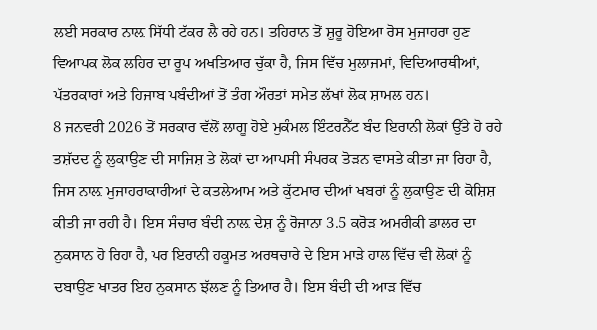ਲਈ ਸਰਕਾਰ ਨਾਲ਼ ਸਿੱਧੀ ਟੱਕਰ ਲੈ ਰਹੇ ਹਨ। ਤਹਿਰਾਨ ਤੋਂ ਸ਼ੁਰੂ ਹੋਇਆ ਰੋਸ ਮੁਜਾਹਰਾ ਹੁਣ ਵਿਆਪਕ ਲੋਕ ਲਹਿਰ ਦਾ ਰੂਪ ਅਖਤਿਆਰ ਚੁੱਕਾ ਹੈ, ਜਿਸ ਵਿੱਚ ਮੁਲਾਜਮਾਂ, ਵਿਦਿਆਰਥੀਆਂ, ਪੱਤਰਕਾਰਾਂ ਅਤੇ ਹਿਜਾਬ ਪਬੰਦੀਆਂ ਤੋਂ ਤੰਗ ਔਰਤਾਂ ਸਮੇਤ ਲੱਖਾਂ ਲੋਕ ਸ਼ਾਮਲ ਹਨ।
8 ਜਨਵਰੀ 2026 ਤੋਂ ਸਰਕਾਰ ਵੱਲੋਂ ਲਾਗੂ ਹੋਏ ਮੁਕੰਮਲ ਇੰਟਰਨੈੱਟ ਬੰਦ ਇਰਾਨੀ ਲੋਕਾਂ ਉੱਤੇ ਹੋ ਰਹੇ ਤਸ਼ੱਦਦ ਨੂੰ ਲੁਕਾਉਣ ਦੀ ਸਾਜਿਸ਼ ਤੇ ਲੋਕਾਂ ਦਾ ਆਪਸੀ ਸੰਪਰਕ ਤੋੜਨ ਵਾਸਤੇ ਕੀਤਾ ਜਾ ਰਿਹਾ ਹੈ, ਜਿਸ ਨਾਲ਼ ਮੁਜਾਹਰਾਕਾਰੀਆਂ ਦੇ ਕਤਲੇਆਮ ਅਤੇ ਕੁੱਟਮਾਰ ਦੀਆਂ ਖਬਰਾਂ ਨੂੰ ਲੁਕਾਉਣ ਦੀ ਕੋਸ਼ਿਸ਼ ਕੀਤੀ ਜਾ ਰਹੀ ਹੈ। ਇਸ ਸੰਚਾਰ ਬੰਦੀ ਨਾਲ਼ ਦੇਸ਼ ਨੂੰ ਰੋਜਾਨਾ 3.5 ਕਰੋੜ ਅਮਰੀਕੀ ਡਾਲਰ ਦਾ ਨੁਕਸਾਨ ਹੋ ਰਿਹਾ ਹੈ, ਪਰ ਇਰਾਨੀ ਹਕੂਮਤ ਅਰਥਚਾਰੇ ਦੇ ਇਸ ਮਾੜੇ ਹਾਲ ਵਿੱਚ ਵੀ ਲੋਕਾਂ ਨੂੰ ਦਬਾਉਣ ਖਾਤਰ ਇਹ ਨੁਕਸਾਨ ਝੱਲਣ ਨੂੰ ਤਿਆਰ ਹੈ। ਇਸ ਬੰਦੀ ਦੀ ਆੜ ਵਿੱਚ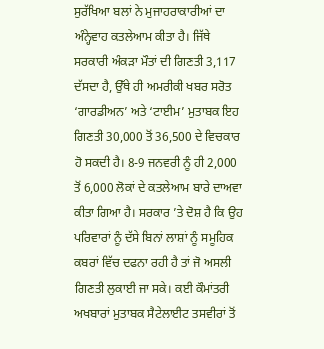ਸੁਰੱਖਿਆ ਬਲਾਂ ਨੇ ਮੁਜਾਹਰਾਕਾਰੀਆਂ ਦਾ ਅੰਨ੍ਹੇਵਾਹ ਕਤਲੇਆਮ ਕੀਤਾ ਹੈ। ਜਿੱਥੇ ਸਰਕਾਰੀ ਅੰਕੜਾ ਮੌਤਾਂ ਦੀ ਗਿਣਤੀ 3,117 ਦੱਸਦਾ ਹੈ, ਉੱਥੇ ਹੀ ਅਮਰੀਕੀ ਖਬਰ ਸਰੋਤ ‘ਗਾਰਡੀਅਨ’ ਅਤੇ ‘ਟਾਈਮ’ ਮੁਤਾਬਕ ਇਹ ਗਿਣਤੀ 30,000 ਤੋਂ 36,500 ਦੇ ਵਿਚਕਾਰ ਹੋ ਸਕਦੀ ਹੈ। 8-9 ਜਨਵਰੀ ਨੂੰ ਹੀ 2,000 ਤੋਂ 6,000 ਲੋਕਾਂ ਦੇ ਕਤਲੇਆਮ ਬਾਰੇ ਦਾਅਵਾ ਕੀਤਾ ਗਿਆ ਹੈ। ਸਰਕਾਰ ’ਤੇ ਦੋਸ਼ ਹੈ ਕਿ ਉਹ ਪਰਿਵਾਰਾਂ ਨੂੰ ਦੱਸੇ ਬਿਨਾਂ ਲਾਸ਼ਾਂ ਨੂੰ ਸਮੂਹਿਕ ਕਬਰਾਂ ਵਿੱਚ ਦਫਨਾ ਰਹੀ ਹੈ ਤਾਂ ਜੋ ਅਸਲੀ ਗਿਣਤੀ ਲੁਕਾਈ ਜਾ ਸਕੇ। ਕਈ ਕੌਮਾਂਤਰੀ ਅਖਬਾਰਾਂ ਮੁਤਾਬਕ ਸੈਟੇਲਾਈਟ ਤਸਵੀਰਾਂ ਤੋਂ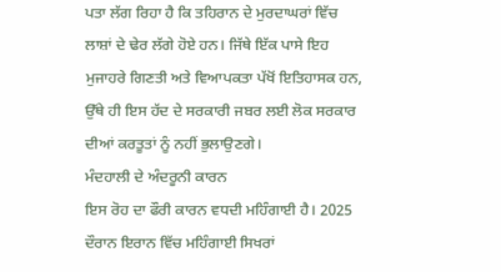ਪਤਾ ਲੱਗ ਰਿਹਾ ਹੈ ਕਿ ਤਹਿਰਾਨ ਦੇ ਮੁਰਦਾਘਰਾਂ ਵਿੱਚ ਲਾਸ਼ਾਂ ਦੇ ਢੇਰ ਲੱਗੇ ਹੋਏ ਹਨ। ਜਿੱਥੇ ਇੱਕ ਪਾਸੇ ਇਹ ਮੁਜਾਹਰੇ ਗਿਣਤੀ ਅਤੇ ਵਿਆਪਕਤਾ ਪੱਖੋਂ ਇਤਿਹਾਸਕ ਹਨ, ਉੱਥੇ ਹੀ ਇਸ ਹੱਦ ਦੇ ਸਰਕਾਰੀ ਜਬਰ ਲਈ ਲੋਕ ਸਰਕਾਰ ਦੀਆਂ ਕਰਤੂਤਾਂ ਨੂੰ ਨਹੀਂ ਭੁਲਾਉਣਗੇ।
ਮੰਦਹਾਲੀ ਦੇ ਅੰਦਰੂਨੀ ਕਾਰਨ
ਇਸ ਰੋਹ ਦਾ ਫੌਰੀ ਕਾਰਨ ਵਧਦੀ ਮਹਿੰਗਾਈ ਹੈ। 2025 ਦੌਰਾਨ ਇਰਾਨ ਵਿੱਚ ਮਹਿੰਗਾਈ ਸਿਖਰਾਂ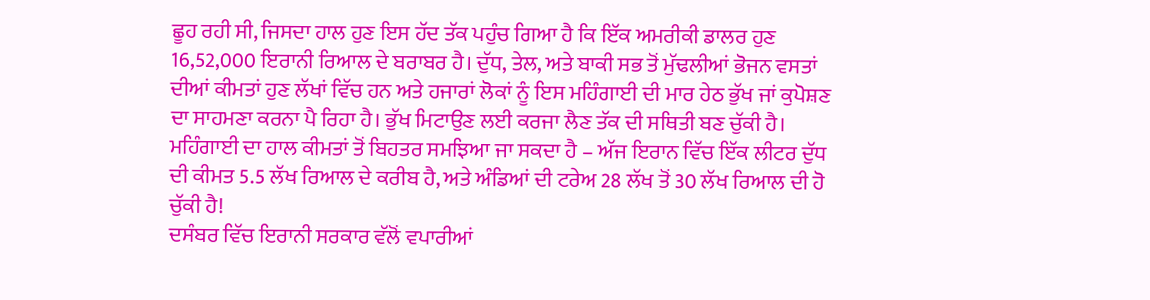ਛੂਹ ਰਹੀ ਸੀ, ਜਿਸਦਾ ਹਾਲ ਹੁਣ ਇਸ ਹੱਦ ਤੱਕ ਪਹੁੰਚ ਗਿਆ ਹੈ ਕਿ ਇੱਕ ਅਮਰੀਕੀ ਡਾਲਰ ਹੁਣ 16,52,000 ਇਰਾਨੀ ਰਿਆਲ ਦੇ ਬਰਾਬਰ ਹੈ। ਦੁੱਧ, ਤੇਲ, ਅਤੇ ਬਾਕੀ ਸਭ ਤੋਂ ਮੁੱਢਲੀਆਂ ਭੋਜਨ ਵਸਤਾਂ ਦੀਆਂ ਕੀਮਤਾਂ ਹੁਣ ਲੱਖਾਂ ਵਿੱਚ ਹਨ ਅਤੇ ਹਜਾਰਾਂ ਲੋਕਾਂ ਨੂੰ ਇਸ ਮਹਿੰਗਾਈ ਦੀ ਮਾਰ ਹੇਠ ਭੁੱਖ ਜਾਂ ਕੁਪੋਸ਼ਣ ਦਾ ਸਾਹਮਣਾ ਕਰਨਾ ਪੈ ਰਿਹਾ ਹੈ। ਭੁੱਖ ਮਿਟਾਉਣ ਲਈ ਕਰਜਾ ਲੈਣ ਤੱਕ ਦੀ ਸਥਿਤੀ ਬਣ ਚੁੱਕੀ ਹੈ। ਮਹਿੰਗਾਈ ਦਾ ਹਾਲ ਕੀਮਤਾਂ ਤੋਂ ਬਿਹਤਰ ਸਮਝਿਆ ਜਾ ਸਕਦਾ ਹੈ – ਅੱਜ ਇਰਾਨ ਵਿੱਚ ਇੱਕ ਲੀਟਰ ਦੁੱਧ ਦੀ ਕੀਮਤ 5.5 ਲੱਖ ਰਿਆਲ ਦੇ ਕਰੀਬ ਹੈ, ਅਤੇ ਅੰਡਿਆਂ ਦੀ ਟਰੇਅ 28 ਲੱਖ ਤੋਂ 30 ਲੱਖ ਰਿਆਲ ਦੀ ਹੋ ਚੁੱਕੀ ਹੈ!
ਦਸੰਬਰ ਵਿੱਚ ਇਰਾਨੀ ਸਰਕਾਰ ਵੱਲੋਂ ਵਪਾਰੀਆਂ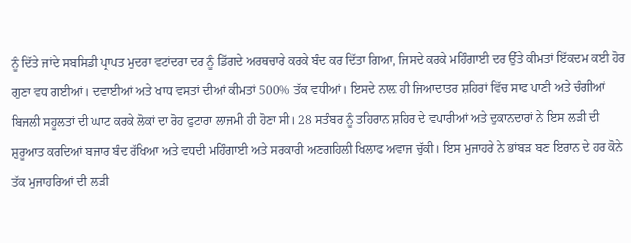ਨੂੰ ਦਿੱਤੇ ਜਾਂਦੇ ਸਬਸਿਡੀ ਪ੍ਰਾਪਤ ਮੁਦਰਾ ਵਟਾਂਦਰਾ ਦਰ ਨੂੰ ਡਿੱਗਦੇ ਅਰਥਚਾਰੇ ਕਰਕੇ ਬੰਦ ਕਰ ਦਿੱਤਾ ਗਿਆ, ਜਿਸਦੇ ਕਰਕੇ ਮਹਿੰਗਾਈ ਦਰ ਉੱਤੇ ਕੀਮਤਾਂ ਇੱਕਦਮ ਕਈ ਹੋਰ ਗੁਣਾ ਵਧ ਗਈਆਂ। ਦਵਾਈਆਂ ਅਤੇ ਖਾਧ ਵਸਤਾਂ ਦੀਆਂ ਕੀਮਤਾਂ 500% ਤੱਕ ਵਧੀਆਂ। ਇਸਦੇ ਨਾਲ਼ ਹੀ ਜਿਆਦਾਤਰ ਸ਼ਹਿਰਾਂ ਵਿੱਚ ਸਾਫ ਪਾਣੀ ਅਤੇ ਚੰਗੀਆਂ ਬਿਜਲੀ ਸਹੂਲਤਾਂ ਦੀ ਘਾਟ ਕਰਕੇ ਲੋਕਾਂ ਦਾ ਰੋਹ ਫੁਟਾਰਾ ਲਾਜਮੀ ਹੀ ਹੋਣਾ ਸੀ। 28 ਸਤੰਬਰ ਨੂੰ ਤਹਿਰਾਨ ਸ਼ਹਿਰ ਦੇ ਵਪਾਰੀਆਂ ਅਤੇ ਦੁਕਾਨਦਾਰਾਂ ਨੇ ਇਸ ਲੜੀ ਦੀ ਸ਼ੁਰੂਆਤ ਕਰਦਿਆਂ ਬਜਾਰ ਬੰਦ ਰੱਖਿਆ ਅਤੇ ਵਧਦੀ ਮਹਿੰਗਾਈ ਅਤੇ ਸਰਕਾਰੀ ਅਣਗਹਿਲੀ ਖਿਲਾਫ ਅਵਾਜ ਚੁੱਕੀ। ਇਸ ਮੁਜਾਹਰੇ ਨੇ ਭਾਂਬੜ ਬਣ ਇਰਾਨ ਦੇ ਹਰ ਕੋਨੇ ਤੱਕ ਮੁਜਾਹਰਿਆਂ ਦੀ ਲੜੀ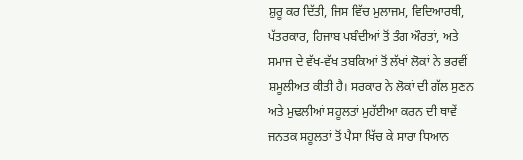ਸ਼ੁਰੂ ਕਰ ਦਿੱਤੀ, ਜਿਸ ਵਿੱਚ ਮੁਲਾਜਮ, ਵਿਦਿਆਰਥੀ, ਪੱਤਰਕਾਰ, ਹਿਜਾਬ ਪਬੰਦੀਆਂ ਤੋਂ ਤੰਗ ਔਰਤਾਂ, ਅਤੇ ਸਮਾਜ ਦੇ ਵੱਖ-ਵੱਖ ਤਬਕਿਆਂ ਤੋਂ ਲੱਖਾਂ ਲੋਕਾਂ ਨੇ ਭਰਵੀਂ ਸ਼ਮੂਲੀਅਤ ਕੀਤੀ ਹੈ। ਸਰਕਾਰ ਨੇ ਲੋਕਾਂ ਦੀ ਗੱਲ ਸੁਣਨ ਅਤੇ ਮੁਢਲੀਆਂ ਸਹੂਲਤਾਂ ਮੁਹੱਈਆ ਕਰਨ ਦੀ ਥਾਵੇਂ ਜਨਤਕ ਸਹੂਲਤਾਂ ਤੋਂ ਪੈਸਾ ਖਿੱਚ ਕੇ ਸਾਰਾ ਧਿਆਨ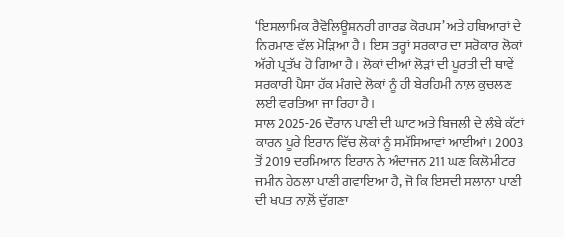‘ਇਸਲਾਮਿਕ ਰੈਵੋਲਿਊਸ਼ਨਰੀ ਗਾਰਡ ਕੋਰਪਸ’ ਅਤੇ ਹਥਿਆਰਾਂ ਦੇ ਨਿਰਮਾਣ ਵੱਲ ਮੋੜਿਆ ਹੈ। ਇਸ ਤਰ੍ਹਾਂ ਸਰਕਾਰ ਦਾ ਸਰੋਕਾਰ ਲੋਕਾਂ ਅੱਗੇ ਪ੍ਰਤੱਖ ਹੋ ਗਿਆ ਹੈ। ਲੋਕਾਂ ਦੀਆਂ ਲੋੜਾਂ ਦੀ ਪੂਰਤੀ ਦੀ ਥਾਵੇਂ ਸਰਕਾਰੀ ਪੈਸਾ ਹੱਕ ਮੰਗਦੇ ਲੋਕਾਂ ਨੂੰ ਹੀ ਬੇਰਹਿਮੀ ਨਾਲ਼ ਕੁਚਲਣ ਲਈ ਵਰਤਿਆ ਜਾ ਰਿਹਾ ਹੈ।
ਸਾਲ 2025-26 ਦੌਰਾਨ ਪਾਣੀ ਦੀ ਘਾਟ ਅਤੇ ਬਿਜਲੀ ਦੇ ਲੰਬੇ ਕੱਟਾਂ ਕਾਰਨ ਪੂਰੇ ਇਰਾਨ ਵਿੱਚ ਲੋਕਾਂ ਨੂੰ ਸਮੱਸਿਆਵਾਂ ਆਈਆਂ। 2003 ਤੋਂ 2019 ਦਰਮਿਆਨ ਇਰਾਨ ਨੇ ਅੰਦਾਜਨ 211 ਘਣ ਕਿਲੋਮੀਟਰ ਜਮੀਨ ਹੇਠਲਾ ਪਾਣੀ ਗਵਾਇਆ ਹੈ, ਜੋ ਕਿ ਇਸਦੀ ਸਲਾਨਾ ਪਾਣੀ ਦੀ ਖਪਤ ਨਾਲ਼ੋਂ ਦੁੱਗਣਾ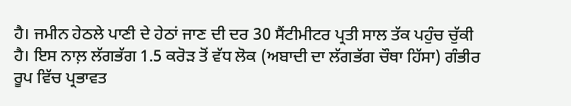ਹੈ। ਜਮੀਨ ਹੇਠਲੇ ਪਾਣੀ ਦੇ ਹੇਠਾਂ ਜਾਣ ਦੀ ਦਰ 30 ਸੈਂਟੀਮੀਟਰ ਪ੍ਰਤੀ ਸਾਲ ਤੱਕ ਪਹੁੰਚ ਚੁੱਕੀ ਹੈ। ਇਸ ਨਾਲ਼ ਲੱਗਭੱਗ 1.5 ਕਰੋੜ ਤੋਂ ਵੱਧ ਲੋਕ (ਅਬਾਦੀ ਦਾ ਲੱਗਭੱਗ ਚੌਥਾ ਹਿੱਸਾ) ਗੰਭੀਰ ਰੂਪ ਵਿੱਚ ਪ੍ਰਭਾਵਤ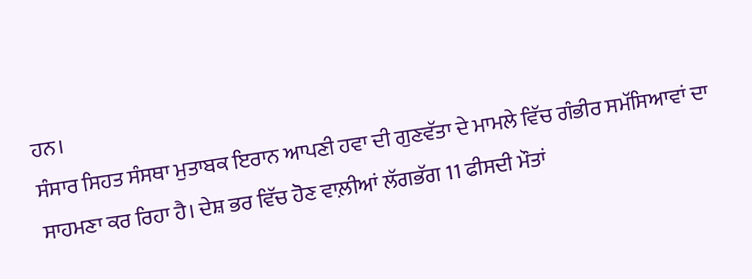ਹਨ।
ਸੰਸਾਰ ਸਿਹਤ ਸੰਸਥਾ ਮੁਤਾਬਕ ਇਰਾਨ ਆਪਣੀ ਹਵਾ ਦੀ ਗੁਣਵੱਤਾ ਦੇ ਮਾਮਲੇ ਵਿੱਚ ਗੰਭੀਰ ਸਮੱਸਿਆਵਾਂ ਦਾ ਸਾਹਮਣਾ ਕਰ ਰਿਹਾ ਹੈ। ਦੇਸ਼ ਭਰ ਵਿੱਚ ਹੋਣ ਵਾਲ਼ੀਆਂ ਲੱਗਭੱਗ 11 ਫੀਸਦੀ ਮੌਤਾਂ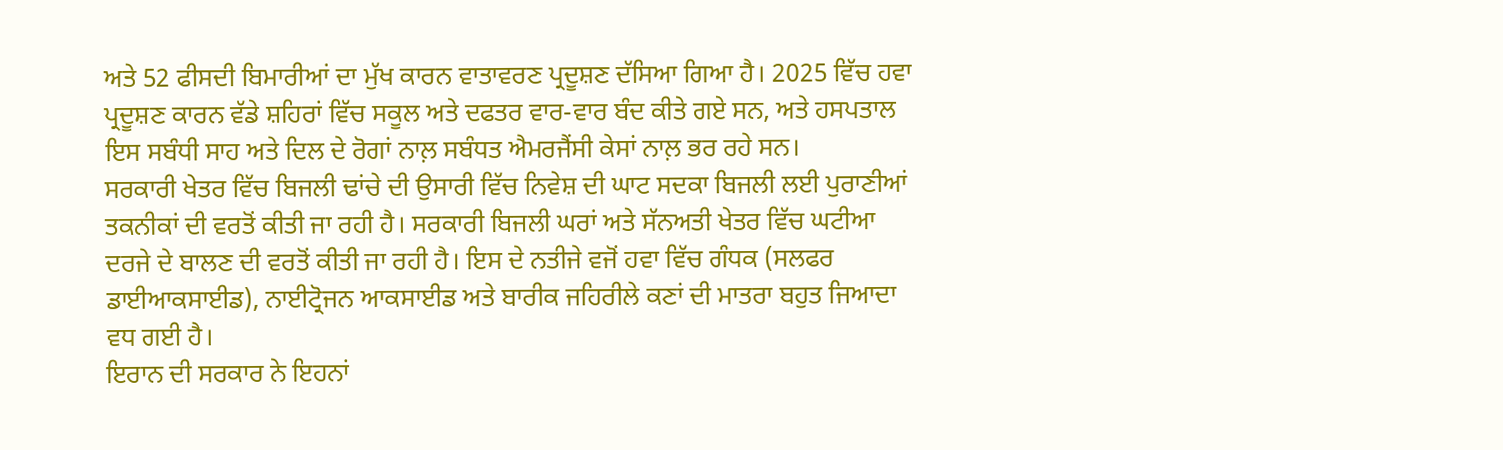ਅਤੇ 52 ਫੀਸਦੀ ਬਿਮਾਰੀਆਂ ਦਾ ਮੁੱਖ ਕਾਰਨ ਵਾਤਾਵਰਣ ਪ੍ਰਦੂਸ਼ਣ ਦੱਸਿਆ ਗਿਆ ਹੈ। 2025 ਵਿੱਚ ਹਵਾ ਪ੍ਰਦੂਸ਼ਣ ਕਾਰਨ ਵੱਡੇ ਸ਼ਹਿਰਾਂ ਵਿੱਚ ਸਕੂਲ ਅਤੇ ਦਫਤਰ ਵਾਰ-ਵਾਰ ਬੰਦ ਕੀਤੇ ਗਏ ਸਨ, ਅਤੇ ਹਸਪਤਾਲ ਇਸ ਸਬੰਧੀ ਸਾਹ ਅਤੇ ਦਿਲ ਦੇ ਰੋਗਾਂ ਨਾਲ਼ ਸਬੰਧਤ ਐਮਰਜੈਂਸੀ ਕੇਸਾਂ ਨਾਲ਼ ਭਰ ਰਹੇ ਸਨ।
ਸਰਕਾਰੀ ਖੇਤਰ ਵਿੱਚ ਬਿਜਲੀ ਢਾਂਚੇ ਦੀ ਉਸਾਰੀ ਵਿੱਚ ਨਿਵੇਸ਼ ਦੀ ਘਾਟ ਸਦਕਾ ਬਿਜਲੀ ਲਈ ਪੁਰਾਣੀਆਂ ਤਕਨੀਕਾਂ ਦੀ ਵਰਤੋਂ ਕੀਤੀ ਜਾ ਰਹੀ ਹੈ। ਸਰਕਾਰੀ ਬਿਜਲੀ ਘਰਾਂ ਅਤੇ ਸੱਨਅਤੀ ਖੇਤਰ ਵਿੱਚ ਘਟੀਆ ਦਰਜੇ ਦੇ ਬਾਲਣ ਦੀ ਵਰਤੋਂ ਕੀਤੀ ਜਾ ਰਹੀ ਹੈ। ਇਸ ਦੇ ਨਤੀਜੇ ਵਜੋਂ ਹਵਾ ਵਿੱਚ ਗੰਧਕ (ਸਲਫਰ ਡਾਈਆਕਸਾਈਡ), ਨਾਈਟ੍ਰੋਜਨ ਆਕਸਾਈਡ ਅਤੇ ਬਾਰੀਕ ਜਹਿਰੀਲੇ ਕਣਾਂ ਦੀ ਮਾਤਰਾ ਬਹੁਤ ਜਿਆਦਾ ਵਧ ਗਈ ਹੈ।
ਇਰਾਨ ਦੀ ਸਰਕਾਰ ਨੇ ਇਹਨਾਂ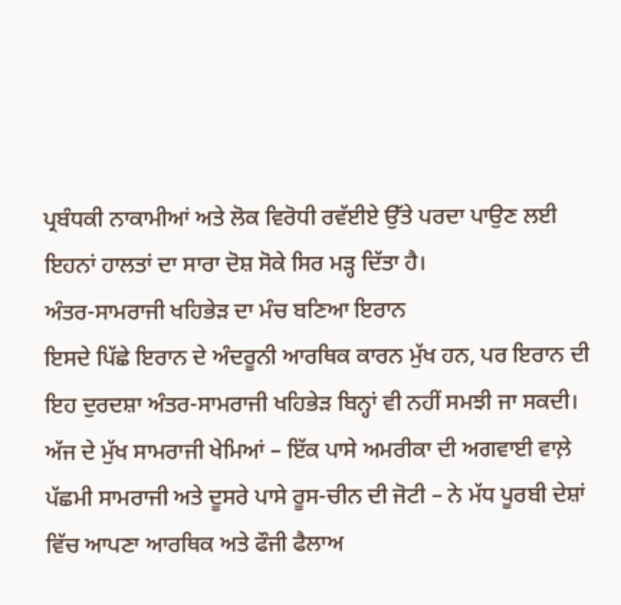ਪ੍ਰਬੰਧਕੀ ਨਾਕਾਮੀਆਂ ਅਤੇ ਲੋਕ ਵਿਰੋਧੀ ਰਵੱਈਏ ਉੱਤੇ ਪਰਦਾ ਪਾਉਣ ਲਈ ਇਹਨਾਂ ਹਾਲਤਾਂ ਦਾ ਸਾਰਾ ਦੋਸ਼ ਸੋਕੇ ਸਿਰ ਮੜ੍ਹ ਦਿੱਤਾ ਹੈ।
ਅੰਤਰ-ਸਾਮਰਾਜੀ ਖਹਿਭੇੜ ਦਾ ਮੰਚ ਬਣਿਆ ਇਰਾਨ
ਇਸਦੇ ਪਿੱਛੇ ਇਰਾਨ ਦੇ ਅੰਦਰੂਨੀ ਆਰਥਿਕ ਕਾਰਨ ਮੁੱਖ ਹਨ, ਪਰ ਇਰਾਨ ਦੀ ਇਹ ਦੁਰਦਸ਼ਾ ਅੰਤਰ-ਸਾਮਰਾਜੀ ਖਹਿਭੇੜ ਬਿਨ੍ਹਾਂ ਵੀ ਨਹੀਂ ਸਮਝੀ ਜਾ ਸਕਦੀ। ਅੱਜ ਦੇ ਮੁੱਖ ਸਾਮਰਾਜੀ ਖੇਮਿਆਂ – ਇੱਕ ਪਾਸੇ ਅਮਰੀਕਾ ਦੀ ਅਗਵਾਈ ਵਾਲ਼ੇ ਪੱਛਮੀ ਸਾਮਰਾਜੀ ਅਤੇ ਦੂਸਰੇ ਪਾਸੇ ਰੂਸ-ਚੀਨ ਦੀ ਜੋਟੀ – ਨੇ ਮੱਧ ਪੂਰਬੀ ਦੇਸ਼ਾਂ ਵਿੱਚ ਆਪਣਾ ਆਰਥਿਕ ਅਤੇ ਫੌਜੀ ਫੈਲਾਅ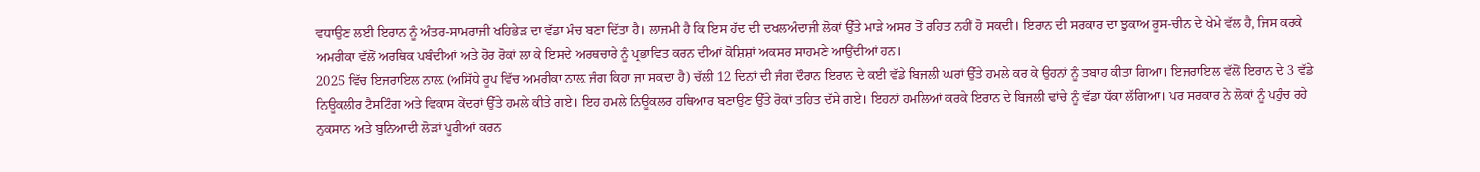ਵਧਾਉਣ ਲਈ ਇਰਾਨ ਨੂੰ ਅੰਤਰ-ਸਾਮਰਾਜੀ ਖਹਿਭੇੜ ਦਾ ਵੱਡਾ ਮੰਚ ਬਣਾ ਦਿੱਤਾ ਹੈ। ਲਾਜਮੀ ਹੈ ਕਿ ਇਸ ਹੱਦ ਦੀ ਦਖਲਅੰਦਾਜੀ ਲੋਕਾਂ ਉੱਤੇ ਮਾੜੇ ਅਸਰ ਤੋਂ ਰਹਿਤ ਨਹੀਂ ਹੋ ਸਕਦੀ। ਇਰਾਨ ਦੀ ਸਰਕਾਰ ਦਾ ਝੁਕਾਅ ਰੂਸ-ਚੀਨ ਦੇ ਖੇਮੇ ਵੱਲ ਹੈ, ਜਿਸ ਕਰਕੇ ਅਮਰੀਕਾ ਵੱਲੋਂ ਅਰਥਿਕ ਪਬੰਦੀਆਂ ਅਤੇ ਹੋਰ ਰੋਕਾਂ ਲਾ ਕੇ ਇਸਦੇ ਅਰਥਚਾਰੇ ਨੂੰ ਪ੍ਰਭਾਵਿਤ ਕਰਨ ਦੀਆਂ ਕੋਸ਼ਿਸ਼ਾਂ ਅਕਸਰ ਸਾਹਮਣੇ ਆਉਂਦੀਆਂ ਹਨ।
2025 ਵਿੱਚ ਇਜਰਾਇਲ ਨਾਲ਼ (ਅਸਿੱਧੇ ਰੂਪ ਵਿੱਚ ਅਮਰੀਕਾ ਨਾਲ਼ ਜੰਗ ਕਿਹਾ ਜਾ ਸਕਦਾ ਹੈ) ਚੱਲੀ 12 ਦਿਨਾਂ ਦੀ ਜੰਗ ਦੌਰਾਨ ਇਰਾਨ ਦੇ ਕਈ ਵੱਡੇ ਬਿਜਲੀ ਘਰਾਂ ਉੱਤੇ ਹਮਲੇ ਕਰ ਕੇ ਉਹਨਾਂ ਨੂੰ ਤਬਾਹ ਕੀਤਾ ਗਿਆ। ਇਜਰਾਇਲ ਵੱਲੋਂ ਇਰਾਨ ਦੇ 3 ਵੱਡੇ ਨਿਊਕਲੀਰ ਟੈਸਟਿੰਗ ਅਤੇ ਵਿਕਾਸ ਕੇਂਦਰਾਂ ਉੱਤੇ ਹਮਲੇ ਕੀਤੇ ਗਏ। ਇਹ ਹਮਲੇ ਨਿਊਕਲਰ ਹਥਿਆਰ ਬਣਾਉਣ ਉੱਤੇ ਰੋਕਾਂ ਤਹਿਤ ਦੱਸੇ ਗਏ। ਇਹਨਾਂ ਹਮਲਿਆਂ ਕਰਕੇ ਇਰਾਨ ਦੇ ਬਿਜਲੀ ਢਾਂਚੇ ਨੂੰ ਵੱਡਾ ਧੱਕਾ ਲੱਗਿਆ। ਪਰ ਸਰਕਾਰ ਨੇ ਲੋਕਾਂ ਨੂੰ ਪਹੁੰਚ ਰਹੇ ਨੁਕਸਾਨ ਅਤੇ ਬੁਨਿਆਦੀ ਲੋੜਾਂ ਪੂਰੀਆਂ ਕਰਨ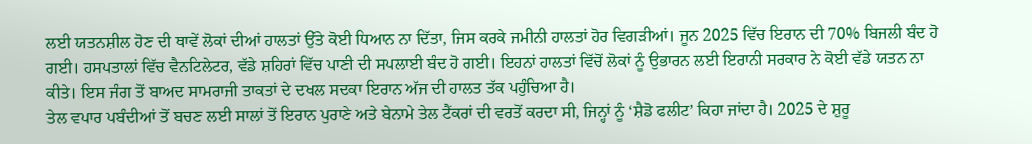ਲਈ ਯਤਨਸ਼ੀਲ ਹੋਣ ਦੀ ਥਾਵੇਂ ਲੋਕਾਂ ਦੀਆਂ ਹਾਲਤਾਂ ਉੱਤੇ ਕੋਈ ਧਿਆਨ ਨਾ ਦਿੱਤਾ, ਜਿਸ ਕਰਕੇ ਜਮੀਨੀ ਹਾਲਤਾਂ ਹੋਰ ਵਿਗੜੀਆਂ। ਜੂਨ 2025 ਵਿੱਚ ਇਰਾਨ ਦੀ 70% ਬਿਜਲੀ ਬੰਦ ਹੋ ਗਈ। ਹਸਪਤਾਲਾਂ ਵਿੱਚ ਵੈਨਟਿਲੇਟਰ, ਵੱਡੇ ਸ਼ਹਿਰਾਂ ਵਿੱਚ ਪਾਣੀ ਦੀ ਸਪਲਾਈ ਬੰਦ ਹੋ ਗਈ। ਇਹਨਾਂ ਹਾਲਤਾਂ ਵਿੱਚੋਂ ਲੋਕਾਂ ਨੂੰ ਉਭਾਰਨ ਲਈ ਇਰਾਨੀ ਸਰਕਾਰ ਨੇ ਕੋਈ ਵੱਡੇ ਯਤਨ ਨਾ ਕੀਤੇ। ਇਸ ਜੰਗ ਤੋਂ ਬਾਅਦ ਸਾਮਰਾਜੀ ਤਾਕਤਾਂ ਦੇ ਦਖਲ ਸਦਕਾ ਇਰਾਨ ਅੱਜ ਦੀ ਹਾਲਤ ਤੱਕ ਪਹੁੰਚਿਆ ਹੈ।
ਤੇਲ ਵਪਾਰ ਪਬੰਦੀਆਂ ਤੋਂ ਬਚਣ ਲਈ ਸਾਲਾਂ ਤੋਂ ਇਰਾਨ ਪੁਰਾਣੇ ਅਤੇ ਬੇਨਾਮੇ ਤੇਲ ਟੈਂਕਰਾਂ ਦੀ ਵਰਤੋਂ ਕਰਦਾ ਸੀ, ਜਿਨ੍ਹਾਂ ਨੂੰ ‘ਸ਼ੈਡੋ ਫਲੀਟ’ ਕਿਹਾ ਜਾਂਦਾ ਹੈ। 2025 ਦੇ ਸ਼ੁਰੂ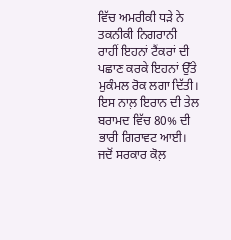ਵਿੱਚ ਅਮਰੀਕੀ ਧੜੇ ਨੇ ਤਕਨੀਕੀ ਨਿਗਰਾਨੀ ਰਾਹੀਂ ਇਹਨਾਂ ਟੈਂਕਰਾਂ ਦੀ ਪਛਾਣ ਕਰਕੇ ਇਹਨਾਂ ਉੱਤੇ ਮੁਕੰਮਲ ਰੋਕ ਲਗਾ ਦਿੱਤੀ। ਇਸ ਨਾਲ਼ ਇਰਾਨ ਦੀ ਤੇਲ ਬਰਾਮਦ ਵਿੱਚ 80% ਦੀ ਭਾਰੀ ਗਿਰਾਵਟ ਆਈ। ਜਦੋਂ ਸਰਕਾਰ ਕੋਲ਼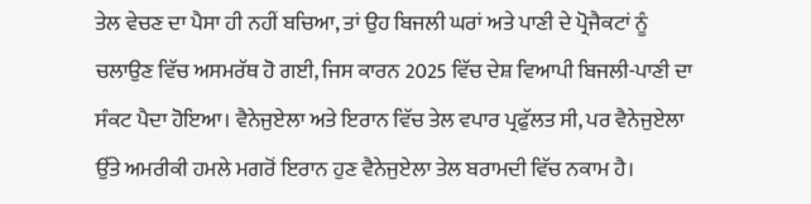ਤੇਲ ਵੇਚਣ ਦਾ ਪੈਸਾ ਹੀ ਨਹੀਂ ਬਚਿਆ, ਤਾਂ ਉਹ ਬਿਜਲੀ ਘਰਾਂ ਅਤੇ ਪਾਣੀ ਦੇ ਪ੍ਰੋਜੈਕਟਾਂ ਨੂੰ ਚਲਾਉਣ ਵਿੱਚ ਅਸਮਰੱਥ ਹੋ ਗਈ, ਜਿਸ ਕਾਰਨ 2025 ਵਿੱਚ ਦੇਸ਼ ਵਿਆਪੀ ਬਿਜਲੀ-ਪਾਣੀ ਦਾ ਸੰਕਟ ਪੈਦਾ ਹੋਇਆ। ਵੈਨੇਜੁਏਲਾ ਅਤੇ ਇਰਾਨ ਵਿੱਚ ਤੇਲ ਵਪਾਰ ਪ੍ਰਫੁੱਲਤ ਸੀ, ਪਰ ਵੈਨੇਜੁਏਲਾ ਉੱਤੇ ਅਮਰੀਕੀ ਹਮਲੇ ਮਗਰੋਂ ਇਰਾਨ ਹੁਣ ਵੈਨੇਜੁਏਲਾ ਤੇਲ ਬਰਾਮਦੀ ਵਿੱਚ ਨਕਾਮ ਹੈ।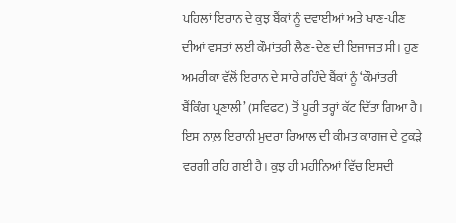ਪਹਿਲਾਂ ਇਰਾਨ ਦੇ ਕੁਝ ਬੈਂਕਾਂ ਨੂੰ ਦਵਾਈਆਂ ਅਤੇ ਖਾਣ-ਪੀਣ ਦੀਆਂ ਵਸਤਾਂ ਲਈ ਕੌਮਾਂਤਰੀ ਲੈਣ-ਦੇਣ ਦੀ ਇਜਾਜਤ ਸੀ। ਹੁਣ ਅਮਰੀਕਾ ਵੱਲੋਂ ਇਰਾਨ ਦੇ ਸਾਰੇ ਰਹਿੰਦੇ ਬੈਂਕਾਂ ਨੂੰ ‘ਕੌਮਾਂਤਰੀ ਬੈਂਕਿੰਗ ਪ੍ਰਣਾਲੀ’ (ਸਵਿਫਟ) ਤੋਂ ਪੂਰੀ ਤਰ੍ਹਾਂ ਕੱਟ ਦਿੱਤਾ ਗਿਆ ਹੈ। ਇਸ ਨਾਲ਼ ਇਰਾਨੀ ਮੁਦਰਾ ਰਿਆਲ ਦੀ ਕੀਮਤ ਕਾਗਜ ਦੇ ਟੁਕੜੇ ਵਰਗੀ ਰਹਿ ਗਈ ਹੈ। ਕੁਝ ਹੀ ਮਹੀਨਿਆਂ ਵਿੱਚ ਇਸਦੀ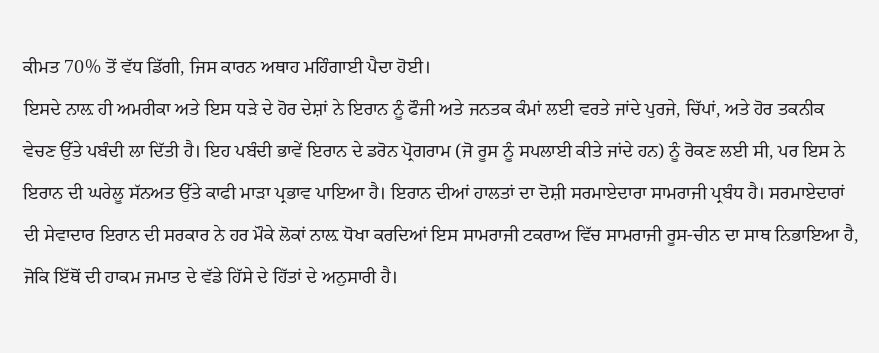ਕੀਮਤ 70% ਤੋਂ ਵੱਧ ਡਿੱਗੀ, ਜਿਸ ਕਾਰਨ ਅਥਾਹ ਮਹਿੰਗਾਈ ਪੈਦਾ ਹੋਈ।
ਇਸਦੇ ਨਾਲ਼ ਹੀ ਅਮਰੀਕਾ ਅਤੇ ਇਸ ਧੜੇ ਦੇ ਹੋਰ ਦੇਸ਼ਾਂ ਨੇ ਇਰਾਨ ਨੂੰ ਫੌਜੀ ਅਤੇ ਜਨਤਕ ਕੰਮਾਂ ਲਈ ਵਰਤੇ ਜਾਂਦੇ ਪੁਰਜੇ, ਚਿੱਪਾਂ, ਅਤੇ ਹੋਰ ਤਕਨੀਕ ਵੇਚਣ ਉੱਤੇ ਪਬੰਦੀ ਲਾ ਦਿੱਤੀ ਹੈ। ਇਹ ਪਬੰਦੀ ਭਾਵੇਂ ਇਰਾਨ ਦੇ ਡਰੋਨ ਪ੍ਰੋਗਰਾਮ (ਜੋ ਰੂਸ ਨੂੰ ਸਪਲਾਈ ਕੀਤੇ ਜਾਂਦੇ ਹਨ) ਨੂੰ ਰੋਕਣ ਲਈ ਸੀ, ਪਰ ਇਸ ਨੇ ਇਰਾਨ ਦੀ ਘਰੇਲੂ ਸੱਨਅਤ ਉੱਤੇ ਕਾਫੀ ਮਾੜਾ ਪ੍ਰਭਾਵ ਪਾਇਆ ਹੈ। ਇਰਾਨ ਦੀਆਂ ਹਾਲਤਾਂ ਦਾ ਦੋਸ਼ੀ ਸਰਮਾਏਦਾਰਾ ਸਾਮਰਾਜੀ ਪ੍ਰਬੰਧ ਹੈ। ਸਰਮਾਏਦਾਰਾਂ ਦੀ ਸੇਵਾਦਾਰ ਇਰਾਨ ਦੀ ਸਰਕਾਰ ਨੇ ਹਰ ਮੌਕੇ ਲੋਕਾਂ ਨਾਲ਼ ਧੋਖਾ ਕਰਦਿਆਂ ਇਸ ਸਾਮਰਾਜੀ ਟਕਰਾਅ ਵਿੱਚ ਸਾਮਰਾਜੀ ਰੂਸ-ਚੀਨ ਦਾ ਸਾਥ ਨਿਭਾਇਆ ਹੈ, ਜੋਕਿ ਇੱਥੋਂ ਦੀ ਹਾਕਮ ਜਮਾਤ ਦੇ ਵੱਡੇ ਹਿੱਸੇ ਦੇ ਹਿੱਤਾਂ ਦੇ ਅਨੁਸਾਰੀ ਹੈ।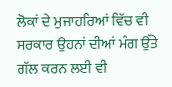ਲੋਕਾਂ ਦੇ ਮੁਜਾਹਰਿਆਂ ਵਿੱਚ ਵੀ ਸਰਕਾਰ ਉਹਨਾਂ ਦੀਆਂ ਮੰਗ ਉੱਤੇ ਗੱਲ ਕਰਨ ਲਈ ਵੀ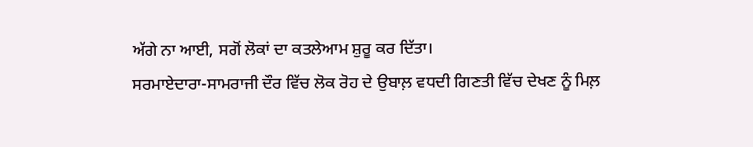ਅੱਗੇ ਨਾ ਆਈ, ਸਗੋਂ ਲੋਕਾਂ ਦਾ ਕਤਲੇਆਮ ਸ਼ੁਰੂ ਕਰ ਦਿੱਤਾ।
ਸਰਮਾਏਦਾਰਾ-ਸਾਮਰਾਜੀ ਦੌਰ ਵਿੱਚ ਲੋਕ ਰੋਹ ਦੇ ਉਬਾਲ਼ ਵਧਦੀ ਗਿਣਤੀ ਵਿੱਚ ਦੇਖਣ ਨੂੰ ਮਿਲ਼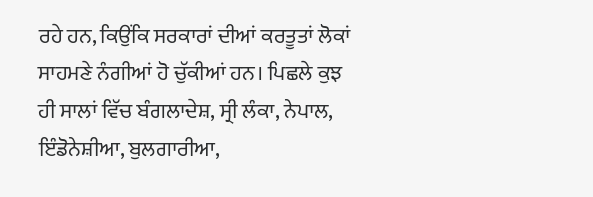ਰਹੇ ਹਨ, ਕਿਉਂਕਿ ਸਰਕਾਰਾਂ ਦੀਆਂ ਕਰਤੂਤਾਂ ਲੋਕਾਂ ਸਾਹਮਣੇ ਨੰਗੀਆਂ ਹੋ ਚੁੱਕੀਆਂ ਹਨ। ਪਿਛਲੇ ਕੁਝ ਹੀ ਸਾਲਾਂ ਵਿੱਚ ਬੰਗਲਾਦੇਸ਼, ਸ੍ਰੀ ਲੰਕਾ, ਨੇਪਾਲ, ਇੰਡੋਨੇਸ਼ੀਆ, ਬੁਲਗਾਰੀਆ,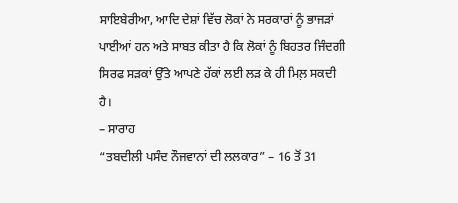ਸਾਇਬੇਰੀਆ, ਆਦਿ ਦੇਸ਼ਾਂ ਵਿੱਚ ਲੋਕਾਂ ਨੇ ਸਰਕਾਰਾਂ ਨੂੰ ਭਾਜੜਾਂ ਪਾਈਆਂ ਹਨ ਅਤੇ ਸਾਬਤ ਕੀਤਾ ਹੈ ਕਿ ਲੋਕਾਂ ਨੂੰ ਬਿਹਤਰ ਜਿੰਦਗੀ ਸਿਰਫ ਸੜਕਾਂ ਉੱਤੇ ਆਪਣੇ ਹੱਕਾਂ ਲਈ ਲੜ ਕੇ ਹੀ ਮਿਲ਼ ਸਕਦੀ ਹੈ।
– ਸਾਰਾਹ
“ਤਬਦੀਲੀ ਪਸੰਦ ਨੌਜਵਾਨਾਂ ਦੀ ਲਲਕਾਰ” – 16 ਤੋਂ 31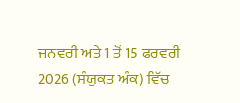ਜਨਵਰੀ ਅਤੇ 1 ਤੋਂ 15 ਫਰਵਰੀ 2026 (ਸੰਯੁਕਤ ਅੰਕ) ਵਿੱਚ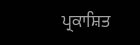ਪ੍ਰਕਾਸ਼ਿਤ